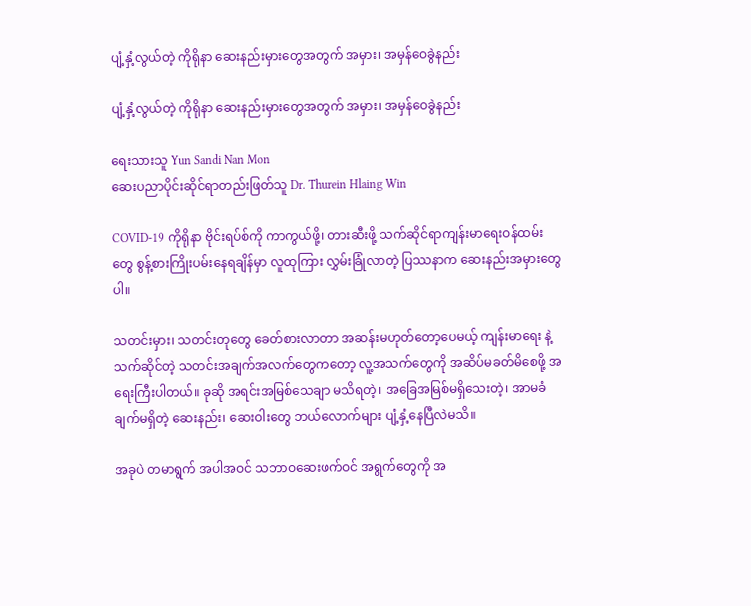ပျံ့နှံ့လွယ်တဲ့ ကိုရိုနာ ဆေးနည်းမှားတွေအတွက် အမှား၊ အမှန်ဝေခွဲနည်း

ပျံ့နှံ့လွယ်တဲ့ ကိုရိုနာ ဆေးနည်းမှားတွေအတွက် အမှား၊ အမှန်ဝေခွဲနည်း

ရေးသားသူ Yun Sandi Nan Mon
ဆေးပညာပိုင်းဆိုင်ရာတည်းဖြတ်သူ Dr. Thurein Hlaing Win

COVID-19 ကိုရိုနာ ဗိုင်းရပ်စ်ကို ကာကွယ်ဖို့၊ တားဆီးဖို့ သက်ဆိုင်ရာကျန်းမာရေးဝန်ထမ်းတွေ စွန့်စားကြိုးပမ်းနေရချိန်မှာ လူထုကြား လွှမ်းခြုံလာတဲ့ ပြဿနာက ဆေးနည်းအမှားတွေပါ။

သတင်းမှား၊ သတင်းတုတွေ ခေတ်စားလာတာ အဆန်းမဟုတ်တော့ပေမယ့် ကျန်းမာရေး နဲ့ သက်ဆိုင်တဲ့ သတင်းအချက်အလက်တွေကတော့ လူ့အသက်တွေကို အဆိပ်မခတ်မိစေဖို့ အရေးကြီးပါတယ်။ ခုဆို အရင်းအမြစ်သေချာ မသိရတဲ့၊ အခြေအမြစ်မရှိသေးတဲ့၊ အာမခံချက်မရှိတဲ့ ဆေးနည်း၊ ဆေးဝါးတွေ ဘယ်လောက်များ ပျံ့နှံ့နေပြီလဲမသိ။

အခုပဲ တမာရွက် အပါအဝင် သဘာဝဆေးဖက်ဝင် အရွက်တွေကို အ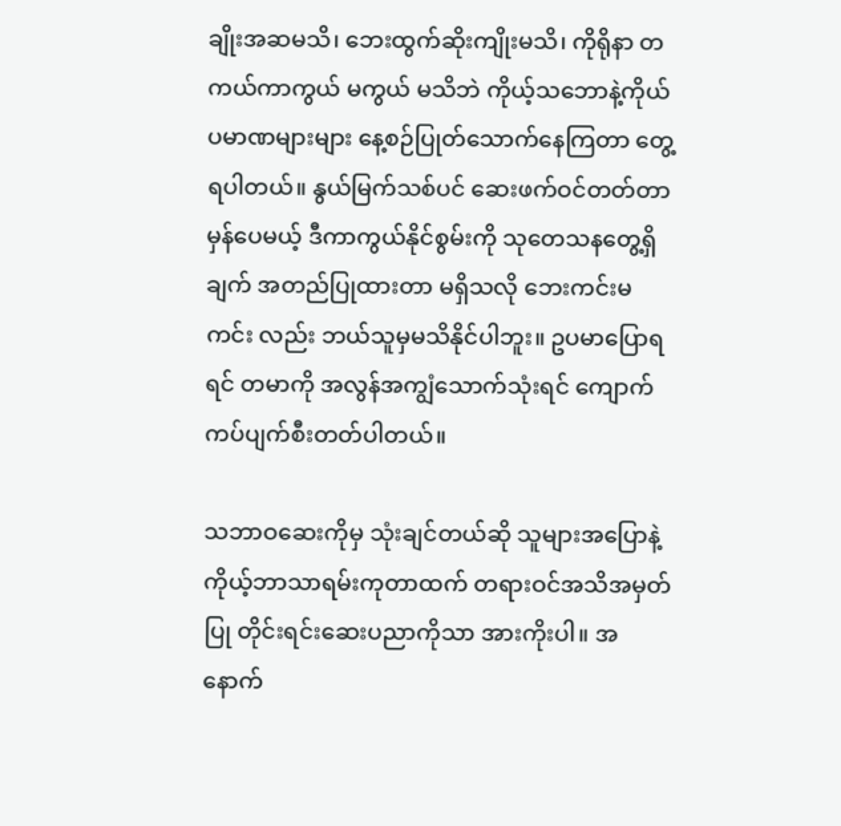ချိုးအဆမသိ၊ ဘေးထွက်ဆိုးကျိုးမသိ၊ ကိုရိုနာ တကယ်ကာကွယ် မကွယ် မသိဘဲ ကိုယ့်သဘောနဲ့ကိုယ် ပမာဏများများ နေ့စဉ်ပြုတ်သောက်နေကြတာ တွေ့ရပါတယ်။ နွယ်မြက်သစ်ပင် ဆေးဖက်ဝင်တတ်တာ မှန်ပေမယ့် ဒီကာကွယ်နိုင်စွမ်းကို သုတေသနတွေ့ရှိချက် အတည်ပြုထားတာ မရှိသလို ဘေးကင်းမကင်း လည်း ဘယ်သူမှမသိနိုင်ပါဘူး။ ဥပမာပြောရရင် တမာကို အလွန်အကျွံသောက်သုံးရင် ကျောက်ကပ်ပျက်စီးတတ်ပါတယ်။

သဘာဝဆေးကိုမှ သုံးချင်တယ်ဆို သူများအပြောနဲ့ ကိုယ့်ဘာသာရမ်းကုတာထက် တရားဝင်အသိအမှတ်ပြု တိုင်းရင်းဆေးပညာကိုသာ အားကိုးပါ။ အနောက်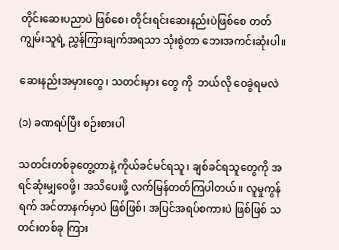တိုင်းဆေးပညာပဲ ဖြစ်စေ၊ တိုင်းရင်းဆေးနည်းပဲဖြစ်စေ တတ်ကျွမ်းသူရဲ့ ညွှန်ကြားချက်အရသာ သုံးစွဲတာ ဘေးအကင်းဆုံးပါ။

ဆေးနည်းအမှားတွေ၊ သတင်းမှား တွေ ကို  ဘယ်လို ဝေခွဲရမလဲ

(၁) ခဏရပ်ပြီး စဉ်းစားပါ

သတင်းတစ်ခုတွေ့တာနဲ့ ကိုယ်ခင်မင်ရသူ၊ ချစ်ခင်ရသူတွေကို အရင်ဆုံးမျှဝေဖို့၊ အသိပေးဖို့ လက်မြန်တတ်ကြပါတယ်။ လူမှုကွန်ရက် အင်တာနက်မှာပဲ ဖြစ်ဖြစ်၊ အပြင်အရပ်စကားပဲ ဖြစ်ဖြစ် သတင်းတစ်ခု ကြား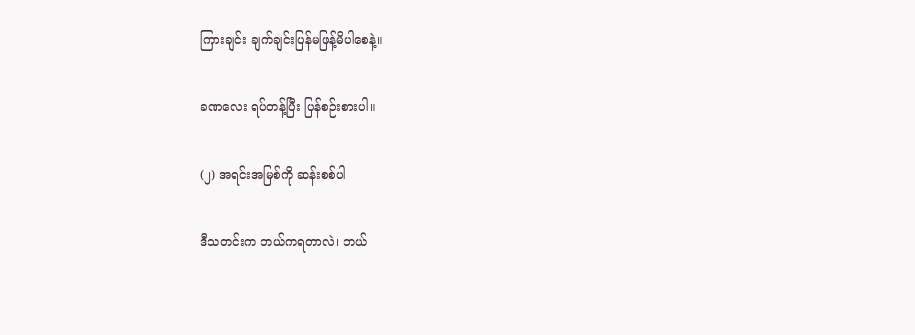ကြားချင်း ချက်ချင်းပြန်မဖြန့်မိပါစေနဲ့။

ခဏလေး ရပ်တန့်ပြီး ပြန်စဉ်းစားပါ။

(၂) အရင်းအမြစ်ကို ဆန်းစစ်ပါ

ဒီသတင်းက ဘယ်ကရတာလဲ၊ ဘယ်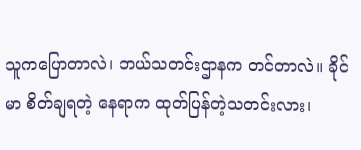သူကပြောတာလဲ၊ ဘယ်သတင်းဌာနက တင်တာလဲ။ ခိုင်မာ စိတ်ချရတဲ့ နေရာက ထုတ်ပြန်တဲ့သတင်းလား၊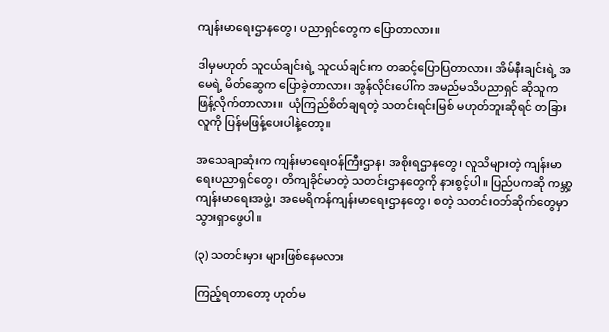ကျန်းမာရေးဌာနတွေ၊ ပညာရှင်တွေက ပြောတာလား။

ဒါမှမဟုတ် သူငယ်ချင်းရဲ့ သူငယ်ချင်းက တဆင့်ပြောပြတာလား၊ အိမ်နီးချင်းရဲ့ အမေရဲ့ မိတ်ဆွေက ပြောခဲ့တာလား၊ အွန်လိုင်းပေါ်က အမည်မသိပညာရှင် ဆိုသူက ဖြန့်လိုက်တာလား။  ယုံကြည်စိတ်ချရတဲ့ သတင်းရင်းမြစ် မဟုတ်ဘူးဆိုရင် တခြားလူကို ပြန်မဖြန့်ပေးပါနဲ့တော့။

အသေချာဆုံးက ကျန်းမာရေးဝန်ကြီးဌာန၊ အစိုးရဌာနတွေ၊ လူသိများတဲ့ ကျန်းမာရေးပညာရှင်တွေ၊ တိကျခိုင်မာတဲ့ သတင်းဌာနတွေကို နားစွင့်ပါ။ ပြည်ပကဆို ကမ္ဘာ့ကျန်းမာရေးအဖွဲ့၊ အမေရိကန်ကျန်းမာရေးဌာနတွေ၊ စတဲ့ သတင်းဝဘ်ဆိုက်တွေမှာ သွားရှာ‌ဖွေပါ။

(၃) သတင်းမှား များဖြစ်နေမလား

ကြည့်ရတာတော့ ဟုတ်မ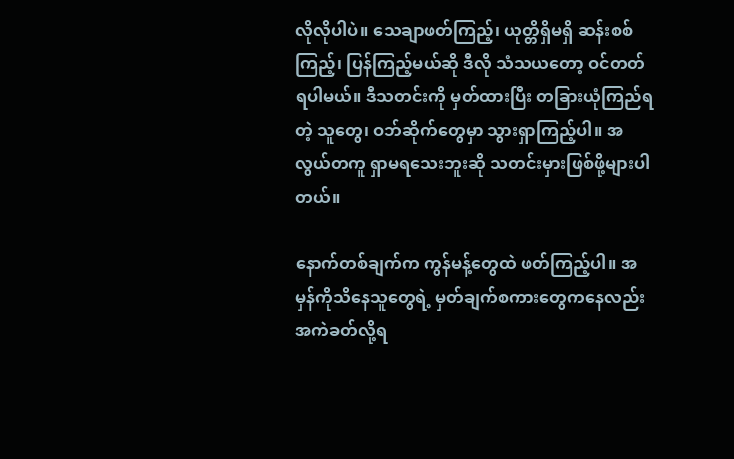လိုလိုပါပဲ။ သေချာဖတ်ကြည့်၊ ယုတ္တိရှိမရှိ ဆန်းစစ်ကြည့်၊ ပြန်ကြည့်မယ်ဆို ဒီလို သံသယတော့ ဝင်တတ်ရပါမယ်။ ဒီသတင်းကို မှတ်ထားပြီး တခြားယုံကြည်ရတဲ့ သူတွေ၊ ဝဘ်ဆိုက်တွေမှာ သွားရှာကြည့်ပါ။ အလွယ်တကူ ရှာမရသေးဘူးဆို သတင်းမှားဖြစ်ဖို့များပါတယ်။

နောက်တစ်ချက်က ကွန်မန့်တွေထဲ ဖတ်ကြည့်ပါ။ အမှန်ကိုသိနေသူတွေရဲ့ မှတ်ချက်စကားတွေကနေလည်း အကဲခတ်လို့ရ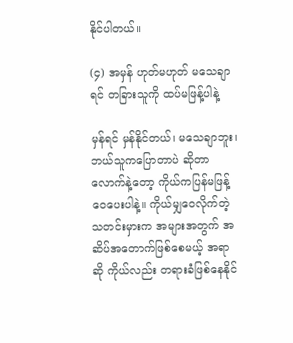နိုင်ပါတယ်။

(၄) အမှန် ဟုတ်မဟုတ် မသေချာရင် တခြားသူကို ထပ်မဖြန့်ပါနဲ့

မှန်ရင် မှန်နိုင်တယ်၊ မသေချာဘူး၊ ဘယ်သူကပြောတာပဲ ဆိုတာလောက်နဲ့တော့ ကိုယ်ကပြန်မဖြန့်ဝေပေးပါနဲ့။ ကိုယ်မျှဝေလိုက်တဲ့ သတင်းမှားက အများအတွက် အဆိပ်အတောက်ဖြစ်စေမယ့် အရာဆို ကိုယ်လည်း တရားခံဖြစ်နေနိုင်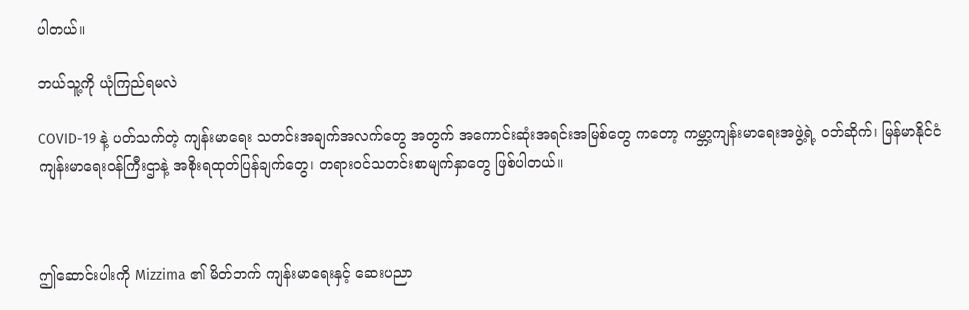ပါတယ်။

ဘယ်သူ့ကို ယုံကြည်ရမလဲ

COVID-19 နဲ့ ပတ်သက်တဲ့ ကျန်းမာရေး သတင်းအချက်အလက်တွေ အတွက် အကောင်းဆုံးအရင်းအမြစ်တွေ ကတော့ ကမ္ဘာ့ကျန်းမာရေးအဖွဲ့ရဲ့ ဝဘ်ဆိုက်၊ မြန်မာနိုင်ငံ ကျန်းမာရေးဝန်ကြီးဌာနဲ့ အစိုးရထုတ်ပြန်ချက်တွေ၊ တရားဝင်သတင်းစာမျက်နှာတွေ ဖြစ်ပါတယ်။



ဤဆောင်းပါးကို Mizzima ၏ မိတ်ဘက် ကျန်းမာရေးနှင့် ဆေးပညာ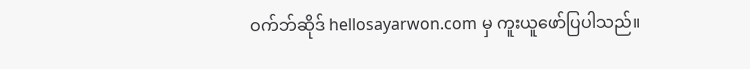ဝက်ဘ်ဆိုဒ် hellosayarwon.com မှ ကူးယူဖော်ပြပါသည်။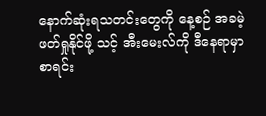နောက်ဆုံးရသတင်းတွေကို နေ့စဉ် အခမဲ့ဖတ်ရှုနိုင်ဖို့ သင့် အီးမေးလ်ကို ဒီနေရာမှာ စာရင်း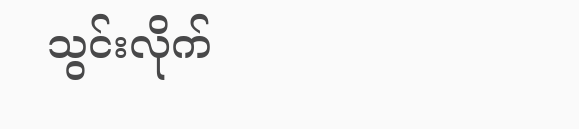သွင်းလိုက်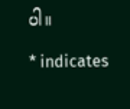ပါ။

* indicates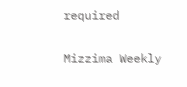required

Mizzima Weekly